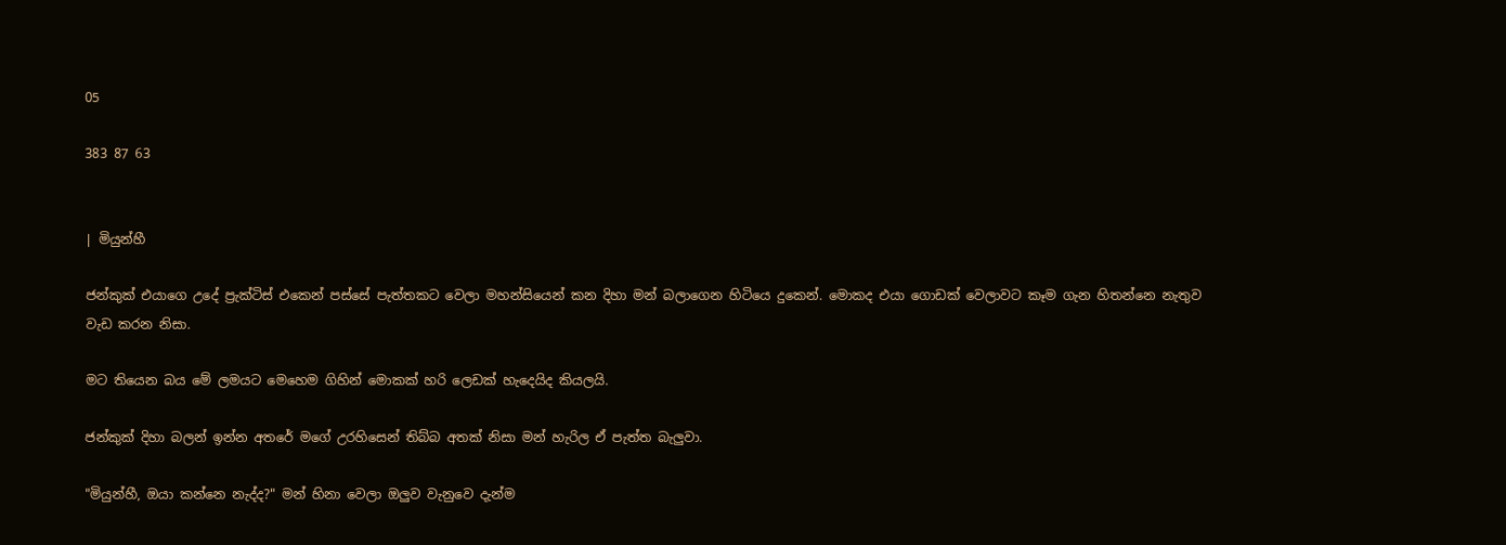05

383 87 63


| මියුන්හී

ජන්කුක් එයාගෙ උදේ ප්‍රැක්ටිස් එකෙන් පස්සේ පැත්තකට වෙලා මහන්සියෙන් කන දිහා මන් බලාගෙන හිටියෙ දුකෙන්. මොකද එයා ගොඩක් වෙලාවට කෑම ගැන හිතන්නෙ නැතුව වැඩ කරන නිසා.

මට තියෙන බය මේ ලමයට මෙහෙම ගිහින් මොකක් හරි ලෙඩක් හැදෙයිද කියලයි.

ජන්කුක් දිහා බලන් ඉන්න අතරේ මගේ උරහිසෙන් තිබ්බ අතක් නිසා මන් හැරිල ඒ පැත්ත බැලුවා.

"මියුන්හී, ඔයා කන්නෙ නැද්ද?" මන් හිනා වෙලා ඔලුව වැනුවෙ දැන්ම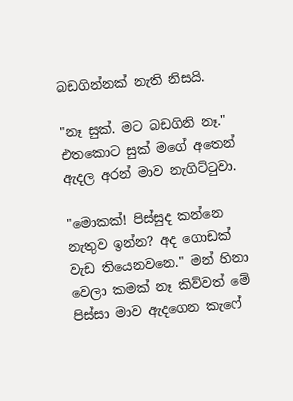බඩගින්නක් නැති නිසයි.

"නෑ සුක්. මට බඩගිනි නෑ." එතකොට සුක් මගේ අතෙන් ඇදල අරන් මාව නැගිට්ටුවා.

"මොකක්! පිස්සුද කන්නෙ නැතුව ඉන්න? අද ගොඩක් වැඩ තියෙනවනෙ." මන් හිනා වෙලා කමක් නෑ කිව්වත් මේ පිස්සා මාව ඇදගෙන කැෆේ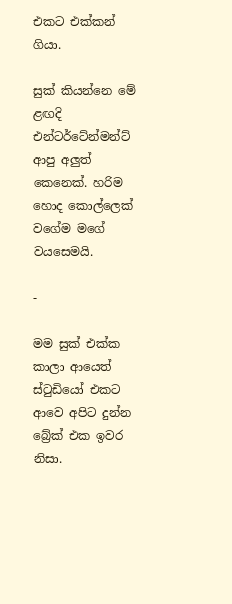එකට එක්කන් ගියා.

සුක් කියන්නෙ මේ ළඟදි එන්ටර්ටේන්මන්ට් ආපු අලුත් කෙනෙක්. හරිම හොද කොල්ලෙක් වගේම මගේ වයසෙමයි.

-

මම සුක් එක්ක කාලා ආයෙත් ස්ටුඩියෝ එකට ආවෙ අපිට දුන්න බ්‍රේක් එක ඉවර නිසා.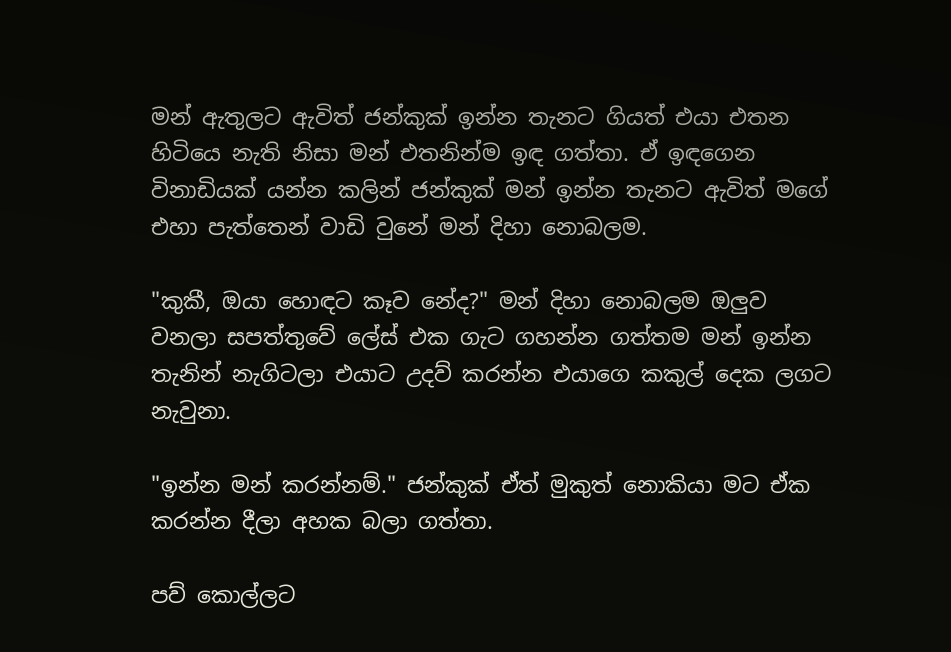මන් ඇතුලට ඇවිත් ජන්කුක් ඉන්න තැනට ගියත් එයා එතන හිටියෙ නැති නිසා මන් එතනින්ම ඉඳ ගත්තා. ඒ ඉඳගෙන විනාඩියක් යන්න කලින් ජන්කුක් මන් ඉන්න තැනට ඇවිත් මගේ එහා පැත්තෙන් වාඩි වුනේ මන් දිහා නොබලම.

"කුකී, ඔයා හොඳට කෑව නේද?" මන් දිහා නොබලම ඔලුව වනලා සපත්තුවේ ලේස් එක ගැට ගහන්න ගත්තම මන් ඉන්න තැනින් නැගිටලා එයාට උදව් කරන්න එයාගෙ කකුල් දෙක ලගට නැවුනා.

"ඉන්න මන් කරන්නම්." ජන්කුක් ඒත් මුකුත් නොකියා මට ඒක කරන්න දීලා අහක බලා ගත්තා.

පව් කොල්ලට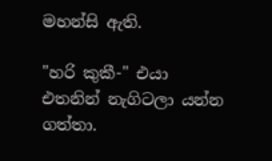මහන්සි ඇති.

"හරි කුකී-" එයා එතනින් නැගිටලා යන්න ගත්තා.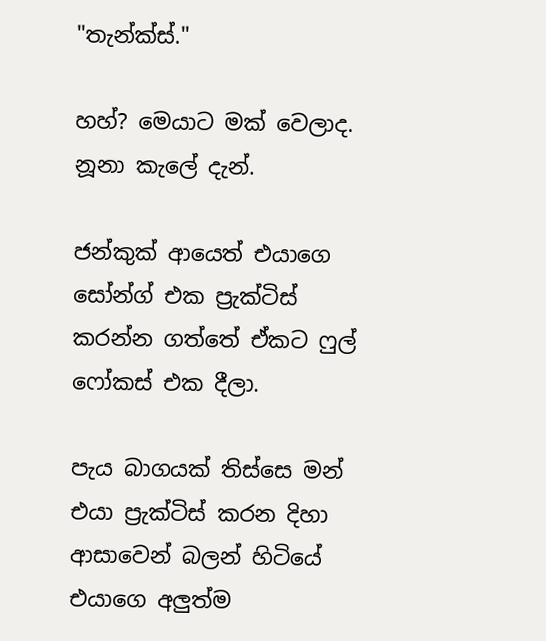"තැන්ක්ස්."

හහ්? මෙයාට මක් වෙලාද. නූනා කැලේ දැන්.

ජන්කුක් ආයෙත් එයාගෙ සෝන්ග් එක ප්‍රැක්ටිස් කරන්න ගත්තේ ඒකට ෆුල් ෆෝකස් එක දීලා.

පැය බාගයක් තිස්සෙ මන් එයා ප්‍රැක්ටිස් කරන දිහා ආසාවෙන් බලන් හිටියේ එයාගෙ අලුත්ම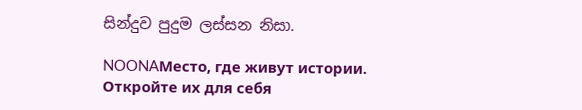සින්දුව පුදුම ලස්සන නිසා.

NOONAМесто, где живут истории. Откройте их для себя